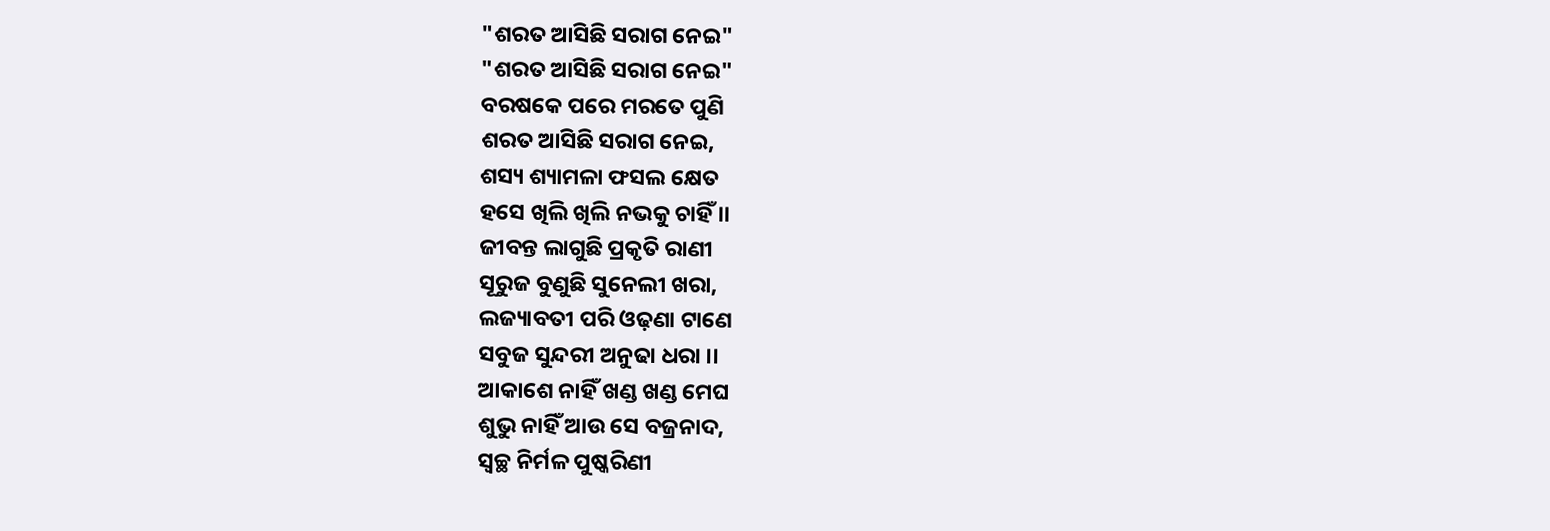"ଶରତ ଆସିଛି ସରାଗ ନେଇ"
"ଶରତ ଆସିଛି ସରାଗ ନେଇ"
ବରଷକେ ପରେ ମରତେ ପୁଣି
ଶରତ ଆସିଛି ସରାଗ ନେଇ,
ଶସ୍ୟ ଶ୍ୟାମଳା ଫସଲ କ୍ଷେତ
ହସେ ଖିଲି ଖିଲି ନଭକୁ ଚାହିଁ ।।
ଜୀବନ୍ତ ଲାଗୁଛି ପ୍ରକୃତି ରାଣୀ
ସୂରୁଜ ବୁଣୁଛି ସୁନେଲୀ ଖରା,
ଲଜ୍ୟାବତୀ ପରି ଓଢ଼ଣା ଟାଣେ
ସବୁଜ ସୁନ୍ଦରୀ ଅନୁଢା ଧରା ।।
ଆକାଶେ ନାହିଁ ଖଣ୍ଡ ଖଣ୍ଡ ମେଘ
ଶୁଭୁ ନାହିଁ ଆଉ ସେ ବଜ୍ରନାଦ,
ସ୍ବଚ୍ଛ ନିର୍ମଳ ପୁଷ୍କରିଣୀ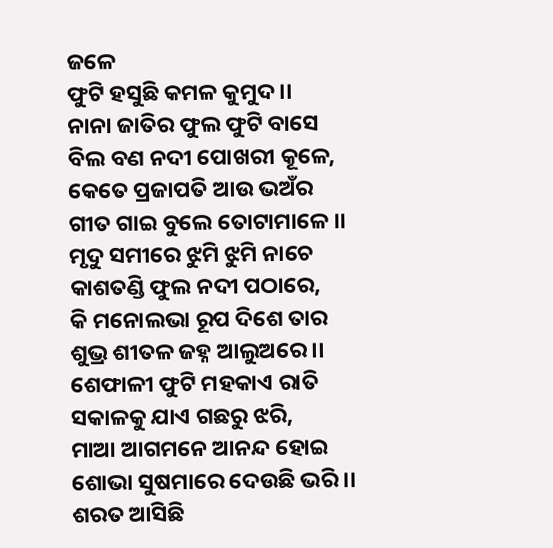ଜଳେ
ଫୁଟି ହସୁଛି କମଳ କୁମୁଦ ।।
ନାନା ଜାତିର ଫୁଲ ଫୁଟି ବାସେ
ବିଲ ବଣ ନଦୀ ପୋଖରୀ କୂଳେ,
କେତେ ପ୍ରଜାପତି ଆଉ ଭଅଁର
ଗୀତ ଗାଇ ବୁଲେ ତୋଟାମାଳେ ।।
ମୃଦୁ ସମୀରେ ଝୁମି ଝୁମି ନାଚେ
କାଶତଣ୍ଡି ଫୁଲ ନଦୀ ପଠାରେ,
କି ମନୋଲଭା ରୂପ ଦିଶେ ତାର
ଶୁଭ୍ର ଶୀତଳ ଜହ୍ନ ଆଲୁଅରେ ।।
ଶେଫାଳୀ ଫୁଟି ମହକାଏ ରାତି
ସକାଳକୁ ଯାଏ ଗଛରୁ ଝରି,
ମାଆ ଆଗମନେ ଆନନ୍ଦ ହୋଇ
ଶୋଭା ସୁଷମାରେ ଦେଉଛି ଭରି ।।
ଶରତ ଆସିଛି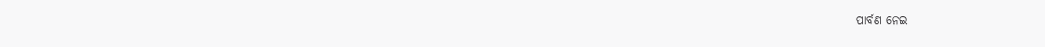ପାର୍ବଣ ନେଇ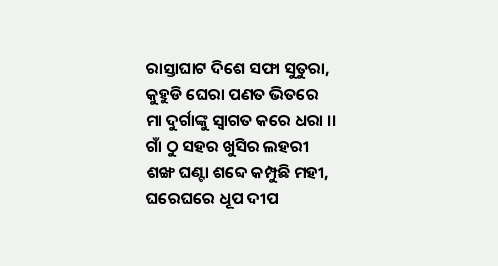ରାସ୍ତାଘାଟ ଦିଶେ ସଫା ସୁତୁରା,
କୁହୁଡି ଘେରା ପଣତ ଭିତରେ
ମା ଦୁର୍ଗାଙ୍କୁ ସ୍ବାଗତ କରେ ଧରା ।।
ଗାଁ ଠୁ ସହର ଖୁସିର ଲହରୀ
ଶଙ୍ଖ ଘଣ୍ଟା ଶବ୍ଦେ କମ୍ପୁଛି ମହୀ,
ଘରେଘରେ ଧୂପ ଦୀପ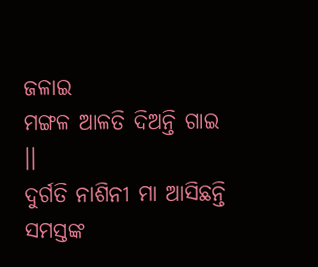ଜଳାଇ
ମଙ୍ଗଳ ଆଳତି ଦିଅନ୍ତି ଗାଇ ।।
ଦୁର୍ଗତି ନାଶିନୀ ମା ଆସିଛନ୍ତି
ସମସ୍ତଙ୍କ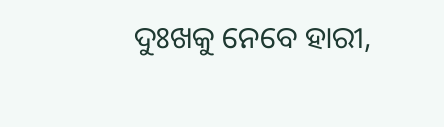ଦୁଃଖକୁ ନେବେ ହାରୀ,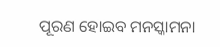ପୂରଣ ହୋଇବ ମନସ୍କାମନା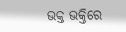ଭକ୍ତ ଭକ୍ତିରେ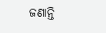ଜଣାନ୍ତି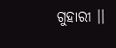ଗୁହାରୀ ।।